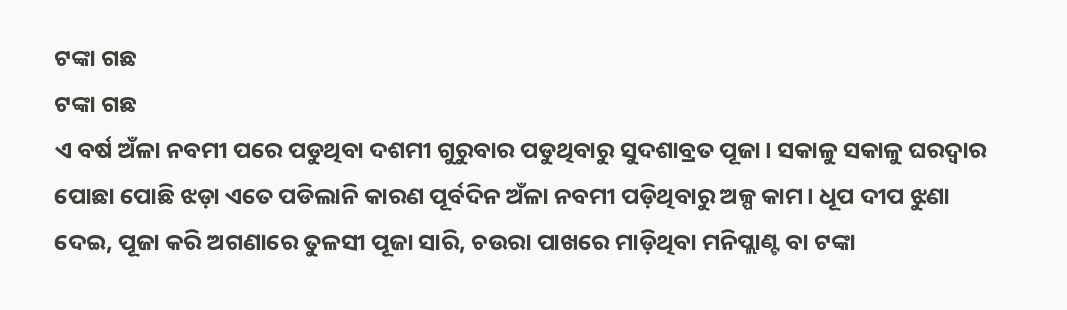ଟଙ୍କା ଗଛ
ଟଙ୍କା ଗଛ
ଏ ବର୍ଷ ଅଁଳା ନବମୀ ପରେ ପଡୁଥିବା ଦଶମୀ ଗୁରୁବାର ପଡୁଥିବାରୁ ସୁଦଶାବ୍ରତ ପୂଜା। ସକାଳୁ ସକାଳୁ ଘରଦ୍ୱାର ପୋଛା ପୋଛି ଝଡ଼ା ଏତେ ପଡିଲାନି କାରଣ ପୂର୍ବଦିନ ଅଁଳା ନବମୀ ପଡ଼ିଥିବାରୁ ଅଳ୍ପ କାମ। ଧୂପ ଦୀପ ଝୁଣା ଦେଇ, ପୂଜା କରି ଅଗଣାରେ ତୁଳସୀ ପୂଜା ସାରି, ଚଉରା ପାଖରେ ମାଡ଼ିଥିବା ମନିପ୍ଲାଣ୍ଟ ବା ଟଙ୍କା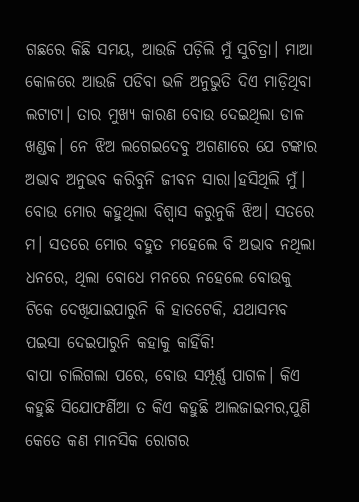ଗଛରେ କିଛି ସମୟ, ଆଉଜି ପଡ଼ିଲି ମୁଁ ସୁଚିତ୍ରା। ମାଆ କୋଳରେ ଆଉଜି ପଡିବା ଭଳି ଅନୁଭୁତି ଦିଏ ମାଡ଼ିଥିବା ଲଟାଟା। ତାର ମୁଖ୍ୟ କାରଣ ବୋଉ ଦେଇଥିଲା ଡାଳ ଖଣ୍ଡକ। ନେ ଝିଅ ଲଗେଇଦେବୁ ଅଗଣାରେ ଯେ ଟଙ୍କାର ଅଭାବ ଅନୁଭବ କରିବୁନି ଜୀବନ ସାରା।ହସିଥିଲି ମୁଁ। ବୋଉ ମୋର କହୁଥିଲା ବିଶ୍ୱାସ କରୁନୁକି ଝିଅ। ସତରେ ମ। ସତରେ ମୋର ବହୁତ ମହେଲେ ବି ଅଭାବ ନଥିଲା ଧନରେ, ଥିଲା ବୋଧେ ମନରେ ନହେଲେ ବୋଉକୁ ଟିକେ ଦେଖିଯାଇପାରୁନି କି ହାତଟେକି, ଯଥାସମ୍ଭବ ପଇସା ଦେଇପାରୁନି କହାକୁ କାହିଁକି!
ବାପା ଚାଲିଗଲା ପରେ, ବୋଉ ସମ୍ପୂର୍ଣ୍ଣ ପାଗଳ। କିଏ କହୁଛି ସିଯୋଫର୍ଣିଆ ତ କିଏ କହୁଛି ଆଲଜାଇମର,ପୁଣି କେତେ କଣ ମାନସିକ ରୋଗର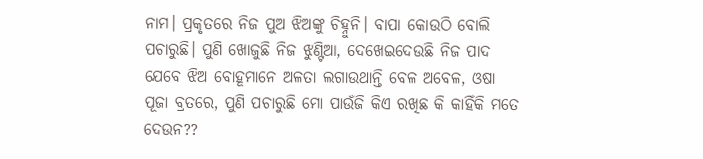ନାମ। ପ୍ରକୃତରେ ନିଜ ପୁଅ ଝିଅଙ୍କୁ ଚିହ୍ନୁନି। ବାପା କୋଉଠି ବୋଲି ପଚାରୁଛି। ପୁଣି ଖୋଜୁଛି ନିଜ ଝୁଣ୍ଟିଆ, ଦେଖେଇଦେଉଛି ନିଜ ପାଦ ଯେବେ ଝିଅ ବୋହୂମାନେ ଅଳତା ଲଗାଉଥାନ୍ତି ବେଳ ଅବେଳ, ଓଷା ପୂଜା ବ୍ରତରେ, ପୁଣି ପଚାରୁଛି ମୋ ପାଉଁଜି କିଏ ରଖିଛ କି କାହିଁକି ମତେ ଦେଉନ??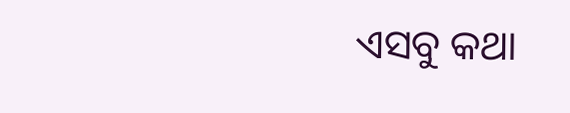ଏସବୁ କଥା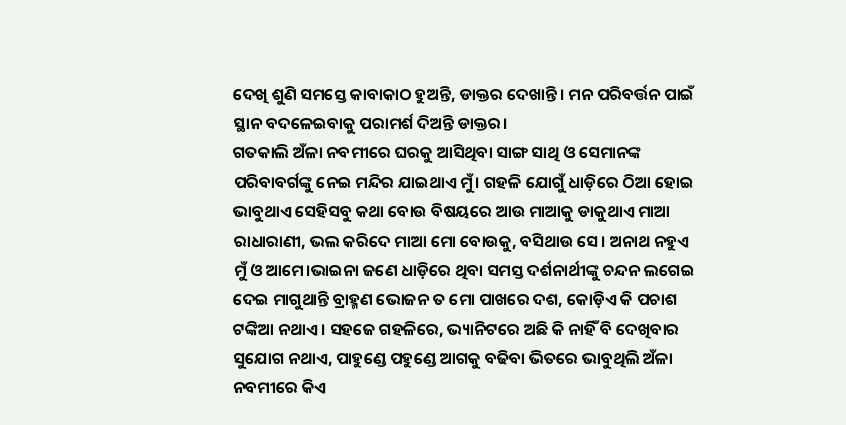ଦେଖି ଶୁଣି ସମସ୍ତେ କାବାକାଠ ହୁଅନ୍ତି, ଡାକ୍ତର ଦେଖାନ୍ତି। ମନ ପରିବର୍ତ୍ତନ ପାଇଁ ସ୍ଥାନ ବଦଳେଇବାକୁ ପରାମର୍ଶ ଦିଅନ୍ତି ଡାକ୍ତର।
ଗତକାଲି ଅଁଳା ନବମୀରେ ଘରକୁ ଆସିଥିବା ସାଙ୍ଗ ସାଥି ଓ ସେମାନଙ୍କ ପରିବାବର୍ଗଙ୍କୁ ନେଇ ମନ୍ଦିର ଯାଇଥାଏ ମୁଁ। ଗହଳି ଯୋଗୁଁ ଧାଡ଼ିରେ ଠିଆ ହୋଇ ଭାବୁଥାଏ ସେହିସବୁ କଥା ବୋଉ ବିଷୟରେ ଆଉ ମାଆକୁ ଡାକୁଥାଏ ମାଆ ରାଧାରାଣୀ, ଭଲ କରିଦେ ମାଆ ମୋ ବୋଉକୁ, ବସିଥାଉ ସେ। ଅନାଥ ନହୁଏ ମୁଁ ଓ ଆମେ।ଭାଇନା ଜଣେ ଧାଡ଼ିରେ ଥିବା ସମସ୍ତ ଦର୍ଶନାର୍ଥୀଙ୍କୁ ଚନ୍ଦନ ଲଗେଇ ଦେଇ ମାଗୁଥାନ୍ତି ବ୍ରାହ୍ମଣ ଭୋଜନ ତ ମୋ ପାଖରେ ଦଶ, କୋଡ଼ିଏ କି ପଚାଶ ଟଙ୍କିଆ ନଥାଏ। ସହଜେ ଗହଳିରେ, ଭ୍ୟାନିଟରେ ଅଛି କି ନାହିଁ ବି ଦେଖିବାର ସୁଯୋଗ ନଥାଏ, ପାହୁଣ୍ଡେ ପହୁଣ୍ଡେ ଆଗକୁ ବଢିବା ଭିତରେ ଭାବୁଥିଲି ଅଁଳା ନବମୀରେ କିଏ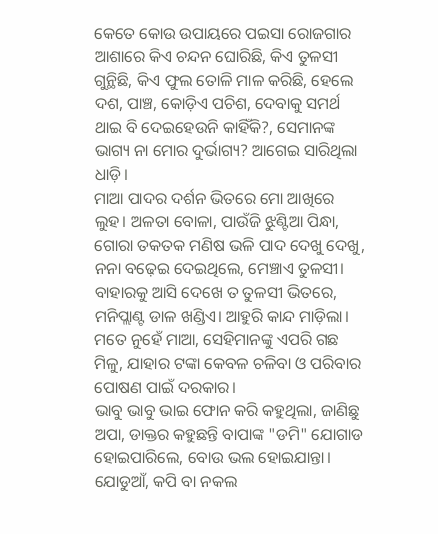କେତେ କୋଉ ଉପାୟରେ ପଇସା ରୋଜଗାର ଆଶାରେ କିଏ ଚନ୍ଦନ ଘୋରିଛି, କିଏ ତୁଳସୀ ଗୁନ୍ଥିଛି, କିଏ ଫୁଲ ତୋଳି ମାଳ କରିଛି, ହେଲେ ଦଶ, ପାଞ୍ଚ, କୋଡ଼ିଏ ପଚିଶ, ଦେବାକୁ ସମର୍ଥ ଥାଇ ବି ଦେଇହେଉନି କାହିଁକି?, ସେମାନଙ୍କ ଭାଗ୍ୟ ନା ମୋର ଦୁର୍ଭାଗ୍ୟ? ଆଗେଇ ସାରିଥିଲା ଧାଡ଼ି।
ମାଆ ପାଦର ଦର୍ଶନ ଭିତରେ ମୋ ଆଖିରେ ଲୁହ। ଅଳତା ବୋଳା, ପାଉଁଜି ଝୁଣ୍ଟିଆ ପିନ୍ଧା, ଗୋରା ତକତକ ମଣିଷ ଭଳି ପାଦ ଦେଖୁ ଦେଖୁ, ନନା ବଢ଼େଇ ଦେଇଥିଲେ, ମେଞ୍ଚାଏ ତୁଳସୀ। ବାହାରକୁ ଆସି ଦେଖେ ତ ତୁଳସୀ ଭିତରେ, ମନିପ୍ଲାଣ୍ଟ ଡାଳ ଖଣ୍ଡିଏ। ଆହୁରି କାନ୍ଦ ମାଡ଼ିଲା। ମତେ ନୁହେଁ ମାଆ, ସେହିମାନଙ୍କୁ ଏପରି ଗଛ ମିଳୁ, ଯାହାର ଟଙ୍କା କେବଳ ଚଳିବା ଓ ପରିବାର ପୋଷଣ ପାଇଁ ଦରକାର।
ଭାବୁ ଭାବୁ ଭାଇ ଫୋନ କରି କହୁଥିଲା, ଜାଣିଛୁ ଅପା, ଡାକ୍ତର କହୁଛନ୍ତି ବାପାଙ୍କ "ଡମି" ଯୋଗାଡ ହୋଇପାରିଲେ, ବୋଉ ଭଲ ହୋଇଯାନ୍ତା। ଯୋଡୁଆଁ, କପି ବା ନକଲ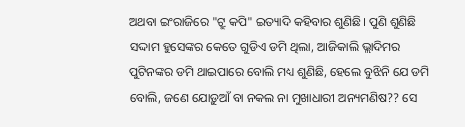ଅଥବା ଇଂରାଜିରେ "ଟ୍ରୁ କପି" ଇତ୍ୟାଦି କହିବାର ଶୁଣିଛି। ପୁଣି ଶୁଣିଛି ସଦ୍ଦାମ ହୁସେଙ୍କର କେତେ ଗୁଡିଏ ଡମି ଥିଲା, ଆଜିକାଲି ଭ୍ଲାଦିମର ପୁଟିନଙ୍କର ଡମି ଥାଇପାରେ ବୋଲି ମଧ୍ୟ ଶୁଣିଛି, ହେଲେ ବୁଝିନି ଯେ ଡମି ବୋଲି, ଜଣେ ଯୋଡ଼ୁଆଁ ବା ନକଲ ନା ମୁଖାଧାରୀ ଅନ୍ୟମଣିଷ?? ସେ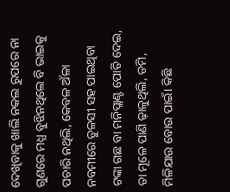ଦେଖିବାକୁ ଖାଲି ନକଲ ରୁପରେ ନା ଗୁଣରେ ମଧ୍ଯ ବୁଝିନଥିଲେ ବି ଭାଇକୁ ପଚାରି ନଥିଲି, କେବଳ ଅଁଳା ନବମୀରେ ତୁଳସୀ ସହ ପାଇଥିବା ଟଙ୍କା ଗଛ ବା ମନିପ୍ଲାଣ୍ଟ ପୋତି ଦେଇ, ତା ମୂଳେ ପାଣି ଢ଼ାଳୁଥିଲି, ଡମି, ମିଳିଯାଉ ବୋଉ ପାଇଁ। କିଛି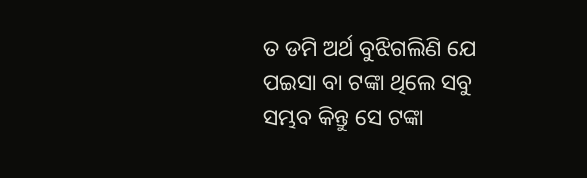ତ ଡମି ଅର୍ଥ ବୁଝିଗଲିଣି ଯେ ପଇସା ବା ଟଙ୍କା ଥିଲେ ସବୁ ସମ୍ଭବ କିନ୍ତୁ ସେ ଟଙ୍କା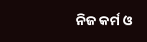ନିଜ କର୍ମ ଓ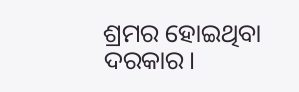ଶ୍ରମର ହୋଇଥିବା ଦରକାର।